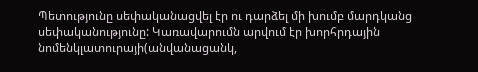Պետությունը սեփականացվել էր ու դարձել մի խումբ մարդկանց սեփականությունը: Կառավարումն արվում էր խորհրդային նոմենկլատուրայի(անվանացանկ,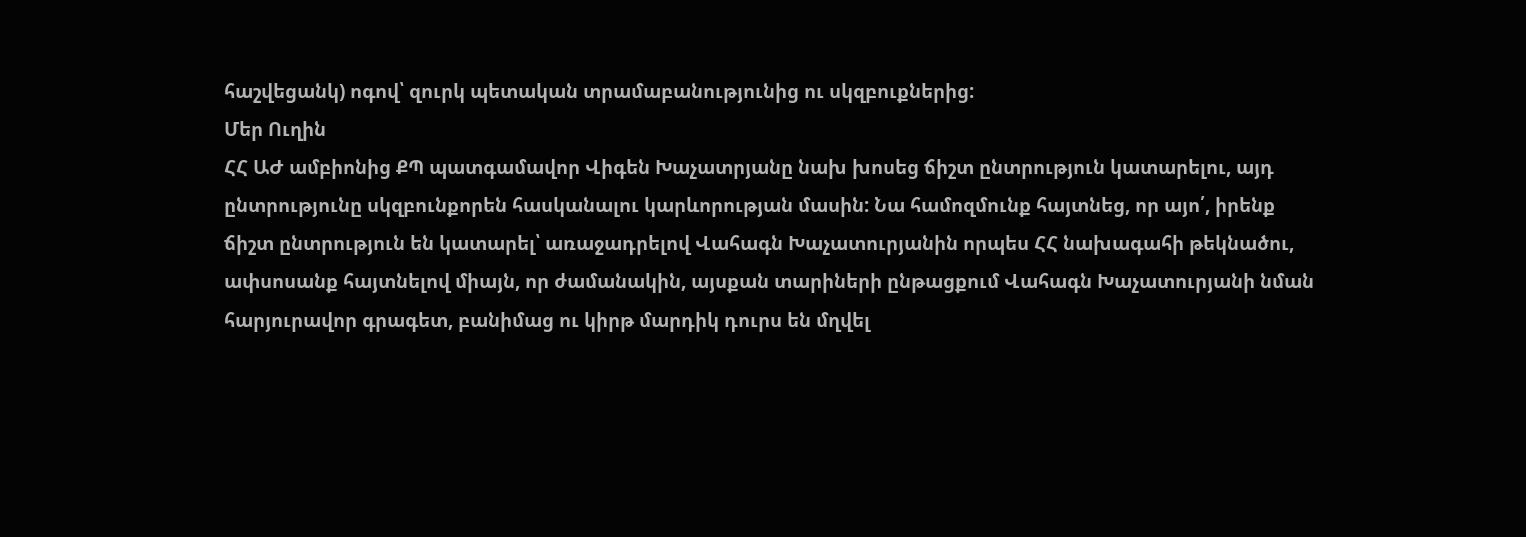հաշվեցանկ) ոգով՝ զուրկ պետական տրամաբանությունից ու սկզբուքներից:
Մեր Ուղին
ՀՀ ԱԺ ամբիոնից ՔՊ պատգամավոր Վիգեն Խաչատրյանը նախ խոսեց ճիշտ ընտրություն կատարելու, այդ ընտրությունը սկզբունքորեն հասկանալու կարևորության մասին: Նա համոզմունք հայտնեց, որ այո՛, իրենք ճիշտ ընտրություն են կատարել՝ առաջադրելով Վահագն Խաչատուրյանին որպես ՀՀ նախագահի թեկնածու, ափսոսանք հայտնելով միայն, որ ժամանակին, այսքան տարիների ընթացքում Վահագն Խաչատուրյանի նման հարյուրավոր գրագետ, բանիմաց ու կիրթ մարդիկ դուրս են մղվել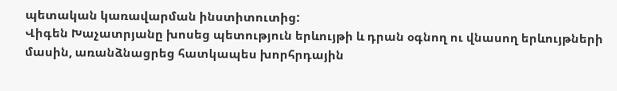պետական կառավարման ինստիտուտից:
Վիգեն Խաչատրյանը խոսեց պետություն երևույթի և դրան օգնող ու վնասող երևույթների մասին, առանձնացրեց հատկապես խորհրդային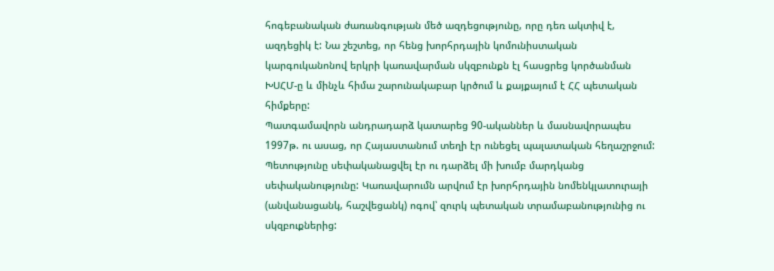հոգեբանական ժառանգության մեծ ազդեցությունը, որը դեռ ակտիվ է, ազդեցիկ է: Նա շեշտեց, որ հենց խորհրդային կոմունիստական կարգուկանոնով երկրի կառավարման սկզբունքն էլ հասցրեց կործանման ԽՍՀՄ‑ը և մինչև հիմա շարունակաբար կրծում և քայքայում է ՀՀ պետական հիմքերը:
Պատգամավորն անդրադարձ կատարեց 90-ականներ և մասնավորապես 1997թ. ու ասաց, որ Հայաստանում տեղի էր ունեցել պալատական հեղաշրջում: Պետությունը սեփականացվել էր ու դարձել մի խումբ մարդկանց սեփականությունը: Կառավարումն արվում էր խորհրդային նոմենկլատուրայի (անվանացանկ, հաշվեցանկ) ոգով՝ զուրկ պետական տրամաբանությունից ու սկզբուքներից: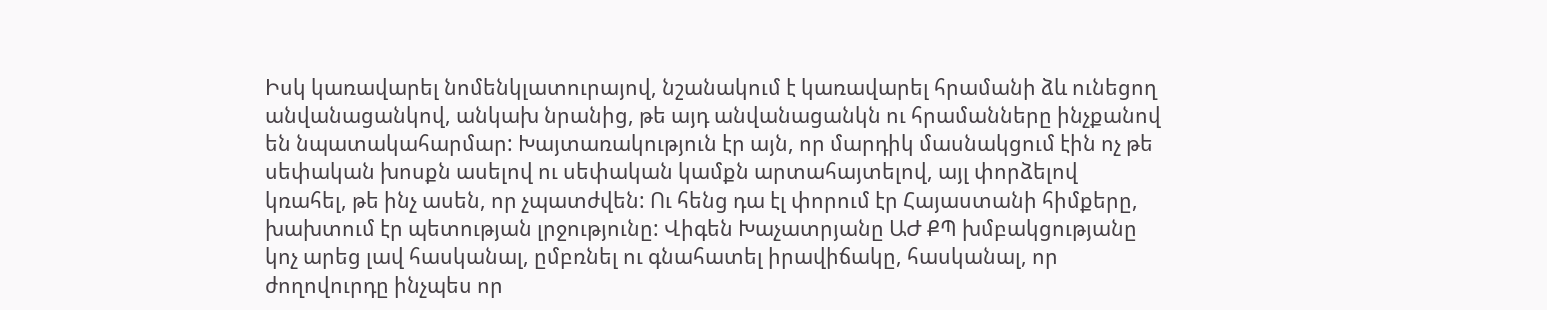Իսկ կառավարել նոմենկլատուրայով, նշանակում է կառավարել հրամանի ձև ունեցող անվանացանկով, անկախ նրանից, թե այդ անվանացանկն ու հրամանները ինչքանով են նպատակահարմար: Խայտառակություն էր այն, որ մարդիկ մասնակցում էին ոչ թե սեփական խոսքն ասելով ու սեփական կամքն արտահայտելով, այլ փորձելով կռահել, թե ինչ ասեն, որ չպատժվեն: Ու հենց դա էլ փորում էր Հայաստանի հիմքերը, խախտում էր պետության լրջությունը: Վիգեն Խաչատրյանը ԱԺ ՔՊ խմբակցությանը կոչ արեց լավ հասկանալ, ըմբռնել ու գնահատել իրավիճակը, հասկանալ, որ ժողովուրդը ինչպես որ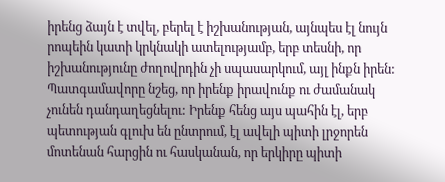իրենց ձայն է տվել, բերել է իշխանության, այնպես էլ նույն րոպեին կատի կրկնակի ատելությամբ, երբ տեսնի, որ իշխանությունը ժողովրդին չի սպասարկում, այլ ինքն իրեն:
Պատգամավորը նշեց, որ իրենք իրավունք ու ժամանակ չունեն դանդաղեցնելու: Իրենք հենց այս պահին էլ, երբ պետության գլուխ են ընտրում, էլ ավելի պիտի լրջորեն մոտենան հարցին ու հասկանան, որ երկիրը պիտի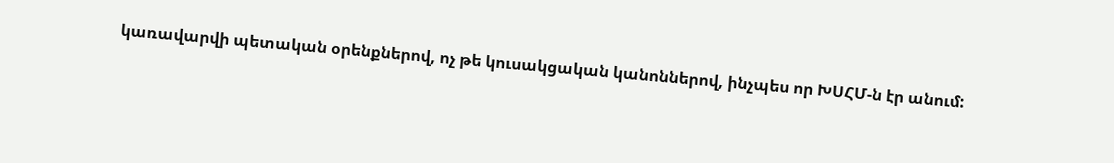կառավարվի պետական օրենքներով, ոչ թե կուսակցական կանոններով, ինչպես որ ԽՍՀՄ‑ն էր անում: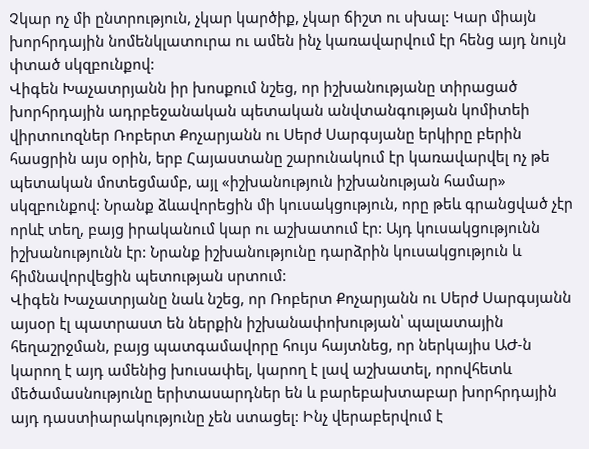Չկար ոչ մի ընտրություն, չկար կարծիք, չկար ճիշտ ու սխալ: Կար միայն խորհրդային նոմենկլատուրա ու ամեն ինչ կառավարվում էր հենց այդ նույն փտած սկզբունքով:
Վիգեն Խաչատրյանն իր խոսքում նշեց, որ իշխանությանը տիրացած խորհրդային ադրբեջանական պետական անվտանգության կոմիտեի վիրտուոզներ Ռոբերտ Քոչարյանն ու Սերժ Սարգսյանը երկիրը բերին հասցրին այս օրին, երբ Հայաստանը շարունակում էր կառավարվել ոչ թե պետական մոտեցմամբ, այլ «իշխանություն իշխանության համար» սկզբունքով: Նրանք ձևավորեցին մի կուսակցություն, որը թեև գրանցված չէր որևէ տեղ, բայց իրականում կար ու աշխատում էր: Այդ կուսակցությունն իշխանությունն էր: Նրանք իշխանությունը դարձրին կուսակցություն և հիմնավորվեցին պետության սրտում:
Վիգեն Խաչատրյանը նաև նշեց, որ Ռոբերտ Քոչարյանն ու Սերժ Սարգսյանն այսօր էլ պատրաստ են ներքին իշխանափոխության՝ պալատային հեղաշրջման, բայց պատգամավորը հույս հայտնեց, որ ներկայիս ԱԺ‑ն կարող է այդ ամենից խուսափել, կարող է լավ աշխատել, որովհետև մեծամասնությունը երիտասարդներ են և բարեբախտաբար խորհրդային այդ դաստիարակությունը չեն ստացել: Ինչ վերաբերվում է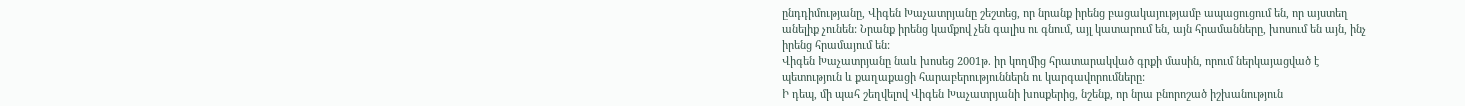ընդդիմությանը, Վիգեն Խաչատրյանը շեշտեց, որ նրանք իրենց բացակայությամբ ապացուցում են, որ այստեղ անելիք չունեն: Նրանք իրենց կամքով չեն գալիս ու գնում, այլ կատարում են, այն հրամանները, խոսում են այն, ինչ իրենց հրամայում են:
Վիգեն Խաչատրյանը նաև խոսեց 2001թ. իր կողմից հրատարակված գրքի մասին, որում ներկայացված է պետություն և քաղաքացի հարաբերություններն ու կարգավորումները:
Ի դեպ, մի պահ շեղվելով Վիգեն Խաչատրյանի խոսքերից, նշենք, որ նրա բնորոշած իշխանություն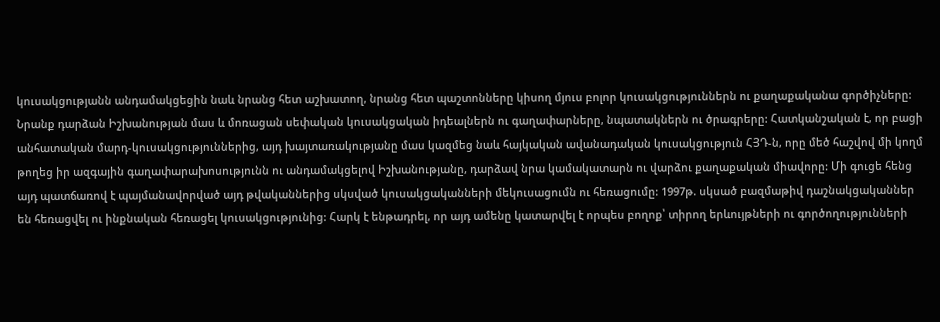կուսակցությանն անդամակցեցին նաև նրանց հետ աշխատող, նրանց հետ պաշտոնները կիսող մյուս բոլոր կուսակցություններն ու քաղաքականա գործիչները: Նրանք դարձան Իշխանության մաս և մոռացան սեփական կուսակցական իդեալներն ու գաղափարները, նպատակներն ու ծրագրերը: Հատկանշական է, որ բացի անհատական մարդ-կուսակցություններից, այդ խայտառակությանը մաս կազմեց նաև հայկական ավանադական կուսակցություն ՀՅԴ‑ն, որը մեծ հաշվով մի կողմ թողեց իր ազգային գաղափարախոսությունն ու անդամակցելով Իշխանությանը, դարձավ նրա կամակատարն ու վարձու քաղաքական միավորը: Մի գուցե հենց այդ պատճառով է պայմանավորված այդ թվականներից սկսված կուսակցականների մեկուսացումն ու հեռացումը: 1997թ. սկսած բազմաթիվ դաշնակցականներ են հեռացվել ու ինքնական հեռացել կուսակցությունից: Հարկ է ենթադրել, որ այդ ամենը կատարվել է որպես բողոք՝ տիրող երևույթների ու գործողությունների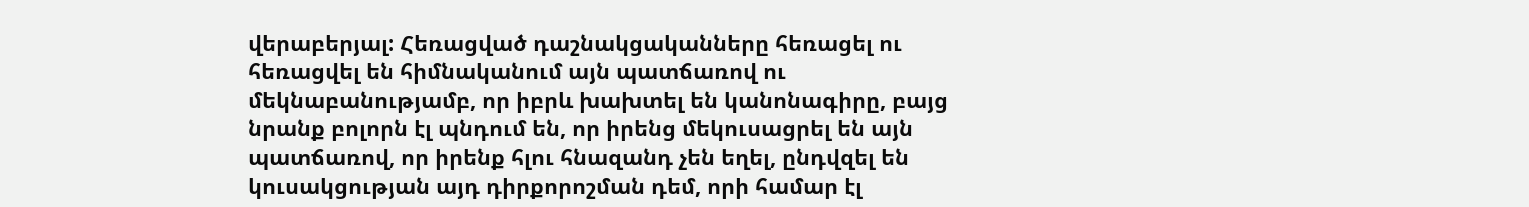վերաբերյալ: Հեռացված դաշնակցականները հեռացել ու հեռացվել են հիմնականում այն պատճառով ու մեկնաբանությամբ, որ իբրև խախտել են կանոնագիրը, բայց նրանք բոլորն էլ պնդում են, որ իրենց մեկուսացրել են այն պատճառով, որ իրենք հլու հնազանդ չեն եղել, ընդվզել են կուսակցության այդ դիրքորոշման դեմ, որի համար էլ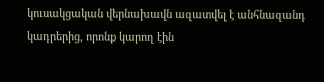կուսակցական վերնախավն ազատվել է անհնազանդ կադրերից, որոնք կարող էին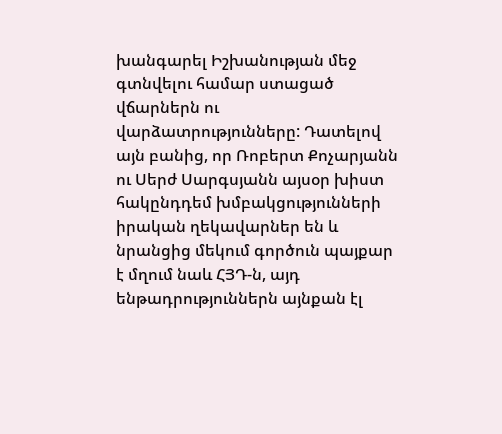խանգարել Իշխանության մեջ գտնվելու համար ստացած վճարներն ու վարձատրությունները: Դատելով այն բանից, որ Ռոբերտ Քոչարյանն ու Սերժ Սարգսյանն այսօր խիստ հակընդդեմ խմբակցությունների իրական ղեկավարներ են և նրանցից մեկում գործուն պայքար է մղում նաև ՀՅԴ‑ն, այդ ենթադրություններն այնքան էլ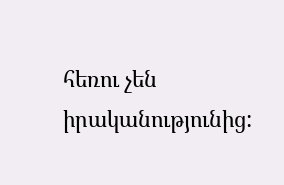հեռու չեն իրականությունից: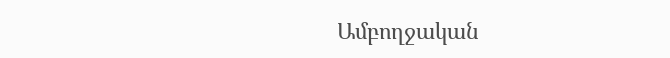Ամբողջական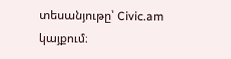տեսանյութը՝ Civic.am կայքում։